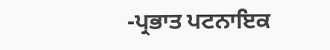-ਪ੍ਰਭਾਤ ਪਟਨਾਇਕ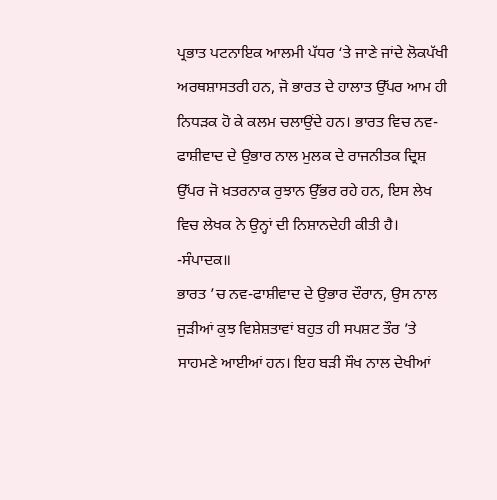ਪ੍ਰਭਾਤ ਪਟਨਾਇਕ ਆਲਮੀ ਪੱਧਰ ‘ਤੇ ਜਾਣੇ ਜਾਂਦੇ ਲੋਕਪੱਖੀ ਅਰਥਸ਼ਾਸਤਰੀ ਹਨ, ਜੋ ਭਾਰਤ ਦੇ ਹਾਲਾਤ ਉੱਪਰ ਆਮ ਹੀ ਨਿਧੜਕ ਹੋ ਕੇ ਕਲਮ ਚਲਾਉਂਦੇ ਹਨ। ਭਾਰਤ ਵਿਚ ਨਵ-ਫਾਸ਼ੀਵਾਦ ਦੇ ਉਭਾਰ ਨਾਲ ਮੁਲਕ ਦੇ ਰਾਜਨੀਤਕ ਦ੍ਰਿਸ਼ ਉੱਪਰ ਜੋ ਖ਼ਤਰਨਾਕ ਰੁਝਾਨ ਉੱਭਰ ਰਹੇ ਹਨ, ਇਸ ਲੇਖ ਵਿਚ ਲੇਖਕ ਨੇ ਉਨ੍ਹਾਂ ਦੀ ਨਿਸ਼ਾਨਦੇਹੀ ਕੀਤੀ ਹੈ। -ਸੰਪਾਦਕ॥
ਭਾਰਤ ’ਚ ਨਵ-ਫਾਸ਼ੀਵਾਦ ਦੇ ਉਭਾਰ ਦੌਰਾਨ, ਉਸ ਨਾਲ ਜੁੜੀਆਂ ਕੁਝ ਵਿਸ਼ੇਸ਼ਤਾਵਾਂ ਬਹੁਤ ਹੀ ਸਪਸ਼ਟ ਤੌਰ ’ਤੇ ਸਾਹਮਣੇ ਆਈਆਂ ਹਨ। ਇਹ ਬੜੀ ਸੌਖ ਨਾਲ ਦੇਖੀਆਂ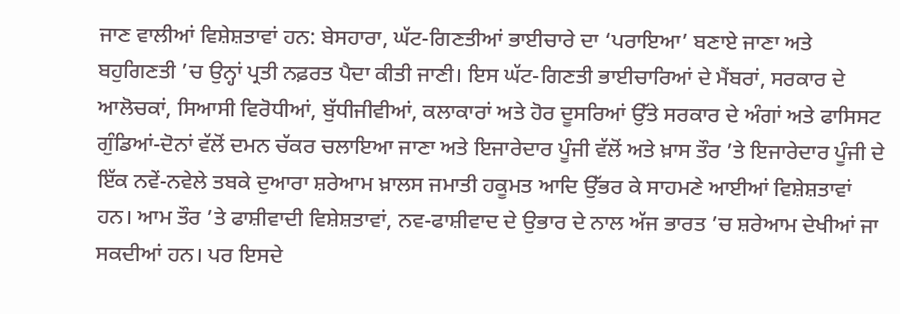ਜਾਣ ਵਾਲੀਆਂ ਵਿਸ਼ੇਸ਼ਤਾਵਾਂ ਹਨ: ਬੇਸਹਾਰਾ, ਘੱਟ-ਗਿਣਤੀਆਂ ਭਾਈਚਾਰੇ ਦਾ ‘ਪਰਾਇਆ’ ਬਣਾਏ ਜਾਣਾ ਅਤੇ ਬਹੁਗਿਣਤੀ ’ਚ ਉਨ੍ਹਾਂ ਪ੍ਰਤੀ ਨਫ਼ਰਤ ਪੈਦਾ ਕੀਤੀ ਜਾਣੀ। ਇਸ ਘੱਟ-ਗਿਣਤੀ ਭਾਈਚਾਰਿਆਂ ਦੇ ਮੈਂਬਰਾਂ, ਸਰਕਾਰ ਦੇ ਆਲੋਚਕਾਂ, ਸਿਆਸੀ ਵਿਰੋਧੀਆਂ, ਬੁੱਧੀਜੀਵੀਆਂ, ਕਲਾਕਾਰਾਂ ਅਤੇ ਹੋਰ ਦੂਸਰਿਆਂ ਉੱਤੇ ਸਰਕਾਰ ਦੇ ਅੰਗਾਂ ਅਤੇ ਫਾਸਿਸਟ ਗੁੰਡਿਆਂ-ਦੋਨਾਂ ਵੱਲੋਂ ਦਮਨ ਚੱਕਰ ਚਲਾਇਆ ਜਾਣਾ ਅਤੇ ਇਜਾਰੇਦਾਰ ਪੂੰਜੀ ਵੱਲੋਂ ਅਤੇ ਖ਼ਾਸ ਤੌਰ ’ਤੇ ਇਜਾਰੇਦਾਰ ਪੂੰਜੀ ਦੇ ਇੱਕ ਨਵੇਂ-ਨਵੇਲੇ ਤਬਕੇ ਦੁਆਰਾ ਸ਼ਰੇਆਮ ਖ਼ਾਲਸ ਜਮਾਤੀ ਹਕੂਮਤ ਆਦਿ ਉੱਭਰ ਕੇ ਸਾਹਮਣੇ ਆਈਆਂ ਵਿਸ਼ੇਸ਼ਤਾਵਾਂ ਹਨ। ਆਮ ਤੌਰ ’ਤੇ ਫਾਸ਼ੀਵਾਦੀ ਵਿਸ਼ੇਸ਼ਤਾਵਾਂ, ਨਵ-ਫਾਸ਼ੀਵਾਦ ਦੇ ਉਭਾਰ ਦੇ ਨਾਲ ਅੱਜ ਭਾਰਤ ’ਚ ਸ਼ਰੇਆਮ ਦੇਖੀਆਂ ਜਾ ਸਕਦੀਆਂ ਹਨ। ਪਰ ਇਸਦੇ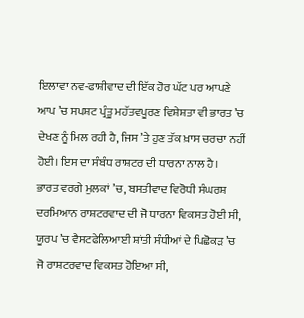ਇਲਾਵਾ ਨਵ-ਫਾਸ਼ੀਵਾਦ ਦੀ ਇੱਕ ਹੋਰ ਘੱਟ ਪਰ ਆਪਣੇ ਆਪ ’ਚ ਸਪਸ਼ਟ ਪ੍ਰੰਤੂ ਮਹੱਤਵਪੂਰਣ ਵਿਸ਼ੇਸ਼ਤਾ ਵੀ ਭਾਰਤ ’ਚ ਦੇਖਣ ਨੂੰ ਮਿਲ ਰਹੀ ਹੈ, ਜਿਸ ’ਤੇ ਹੁਣ ਤੱਕ ਖ਼ਾਸ ਚਰਚਾ ਨਹੀਂ ਹੋਈ। ਇਸ ਦਾ ਸੰਬੰਧ ਰਾਸ਼ਟਰ ਦੀ ਧਾਰਨਾ ਨਾਲ ਹੈ।
ਭਾਰਤ ਵਰਗੇ ਮੁਲਕਾਂ ’ਚ, ਬਸਤੀਵਾਦ ਵਿਰੋਧੀ ਸੰਘਰਸ਼ ਦਰਮਿਆਨ ਰਾਸ਼ਟਰਵਾਦ ਦੀ ਜੋ ਧਾਰਨਾ ਵਿਕਸਤ ਹੋਈ ਸੀ, ਯੂਰਪ ’ਚ ਵੈਸਟਫੇਲਿਆਈ ਸ਼ਾਂਤੀ ਸੰਧੀਆਂ ਦੇ ਪਿਛੋਕੜ ’ਚ ਜੋ ਰਾਸ਼ਟਰਵਾਦ ਵਿਕਸਤ ਹੋਇਆ ਸੀ,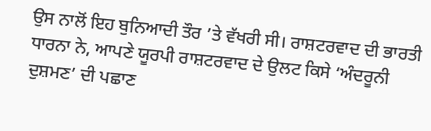ਉਸ ਨਾਲੋਂ ਇਹ ਬੁਨਿਆਦੀ ਤੌਰ ’ਤੇ ਵੱਖਰੀ ਸੀ। ਰਾਸ਼ਟਰਵਾਦ ਦੀ ਭਾਰਤੀ ਧਾਰਨਾ ਨੇ, ਆਪਣੇ ਯੂਰਪੀ ਰਾਸ਼ਟਰਵਾਦ ਦੇ ਉਲਟ ਕਿਸੇ ‘ਅੰਦਰੂਨੀ ਦੁਸ਼ਮਣ’ ਦੀ ਪਛਾਣ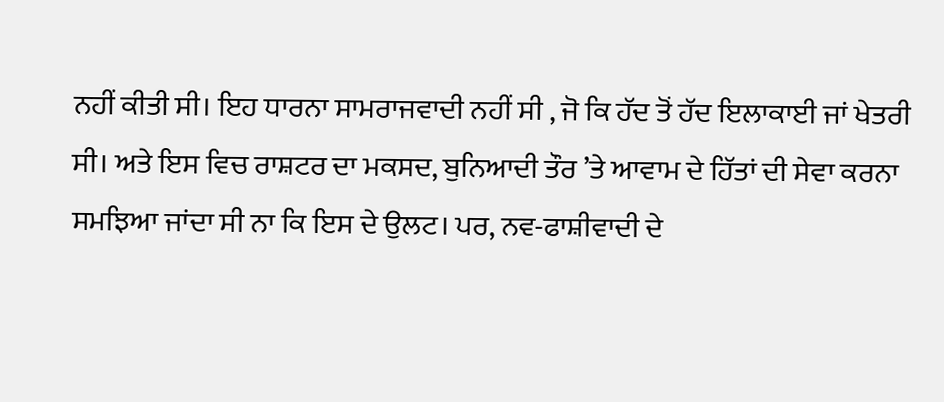ਨਹੀਂ ਕੀਤੀ ਸੀ। ਇਹ ਧਾਰਨਾ ਸਾਮਰਾਜਵਾਦੀ ਨਹੀਂ ਸੀ , ਜੋ ਕਿ ਹੱਦ ਤੋਂ ਹੱਦ ਇਲਾਕਾਈ ਜਾਂ ਖੇਤਰੀ ਸੀ। ਅਤੇ ਇਸ ਵਿਚ ਰਾਸ਼ਟਰ ਦਾ ਮਕਸਦ, ਬੁਨਿਆਦੀ ਤੌਰ ’ਤੇ ਆਵਾਮ ਦੇ ਹਿੱਤਾਂ ਦੀ ਸੇਵਾ ਕਰਨਾ ਸਮਝਿਆ ਜਾਂਦਾ ਸੀ ਨਾ ਕਿ ਇਸ ਦੇ ਉਲਟ। ਪਰ, ਨਵ-ਫਾਸ਼ੀਵਾਦੀ ਦੇ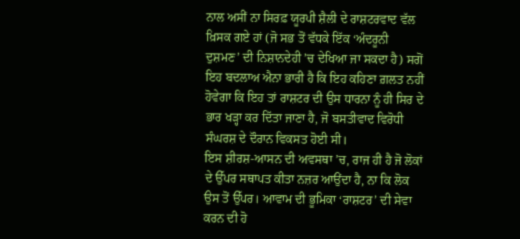ਨਾਲ ਅਸੀਂ ਨਾ ਸਿਰਫ਼ ਯੂਰਪੀ ਸ਼ੈਲੀ ਦੇ ਰਾਸ਼ਟਰਵਾਦ ਵੱਲ ਖ਼ਿਸਕ ਗਏ ਹਾਂ (ਜੋ ਸਭ ਤੋਂ ਵੱਧਕੇ ਇੱਕ ‘ਅੰਦਰੂਨੀ ਦੁਸ਼ਮਣ’ ਦੀ ਨਿਸ਼ਾਨਦੇਹੀ ’ਚ ਦੇਖਿਆ ਜਾ ਸਕਦਾ ਹੈ) ਸਗੋਂ ਇਹ ਬਦਲਾਅ ਐਨਾ ਭਾਰੀ ਹੈ ਕਿ ਇਹ ਕਹਿਣਾ ਗ਼ਲਤ ਨਹੀਂ ਹੋਵੇਗਾ ਕਿ ਇਹ ਤਾਂ ਰਾਸ਼ਟਰ ਦੀ ਉਸ ਧਾਰਨਾ ਨੂੰ ਹੀ ਸਿਰ ਦੇ ਭਾਰ ਖੜ੍ਹਾ ਕਰ ਦਿੱਤਾ ਜਾਣਾ ਹੈ, ਜੋ ਬਸਤੀਵਾਦ ਵਿਰੋਧੀ ਸੰਘਰਸ਼ ਦੇ ਦੌਰਾਨ ਵਿਕਸਤ ਹੋਈ ਸੀ।
ਇਸ ਸ਼ੀਰਸ਼-ਆਸਨ ਦੀ ਅਵਸਥਾ ’ਚ, ਰਾਜ ਹੀ ਹੈ ਜੋ ਲੋਕਾਂ ਦੇ ਉੱਪਰ ਸਥਾਪਤ ਕੀਤਾ ਨਜ਼ਰ ਆਉਂਦਾ ਹੈ, ਨਾ ਕਿ ਲੋਕ ਉਸ ਤੋਂ ਉੱਪਰ। ਆਵਾਮ ਦੀ ਭੂਮਿਕਾ ‘ਰਾਸ਼ਟਰ’ ਦੀ ਸੇਵਾ ਕਰਨ ਦੀ ਹੋ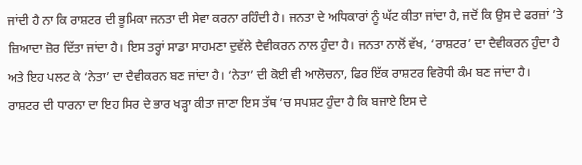ਜਾਂਦੀ ਹੈ ਨਾ ਕਿ ਰਾਸ਼ਟਰ ਦੀ ਭੂਮਿਕਾ ਜਨਤਾ ਦੀ ਸੇਵਾ ਕਰਨਾ ਰਹਿੰਦੀ ਹੈ। ਜਨਤਾ ਦੇ ਅਧਿਕਾਰਾਂ ਨੂੰ ਘੱਟ ਕੀਤਾ ਜਾਂਦਾ ਹੈ, ਜਦੋਂ ਕਿ ਉਸ ਦੇ ਫਰਜ਼ਾਂ ’ਤੇ ਜ਼ਿਆਦਾ ਜ਼ੋਰ ਦਿੱਤਾ ਜਾਂਦਾ ਹੈ। ਇਸ ਤਰ੍ਹਾਂ ਸਾਡਾ ਸਾਹਮਣਾ ਦੁਵੱਲੇ ਦੈਵੀਕਰਨ ਨਾਲ ਹੁੰਦਾ ਹੈ। ਜਨਤਾ ਨਾਲੋਂ ਵੱਖ, ‘ਰਾਸ਼ਟਰ’ ਦਾ ਦੈਵੀਕਰਨ ਹੁੰਦਾ ਹੈ ਅਤੇ ਇਹ ਪਲਟ ਕੇ ‘ਨੇਤਾ’ ਦਾ ਦੈਵੀਕਰਨ ਬਣ ਜਾਂਦਾ ਹੈ। ‘ਨੇਤਾ’ ਦੀ ਕੋਈ ਵੀ ਆਲੋਚਨਾ, ਫਿਰ ਇੱਕ ਰਾਸ਼ਟਰ ਵਿਰੋਧੀ ਕੰਮ ਬਣ ਜਾਂਦਾ ਹੈ।
ਰਾਸ਼ਟਰ ਦੀ ਧਾਰਨਾ ਦਾ ਇਹ ਸਿਰ ਦੇ ਭਾਰ ਖੜ੍ਹਾ ਕੀਤਾ ਜਾਣਾ ਇਸ ਤੱਥ ’ਚ ਸਪਸ਼ਟ ਹੁੰਦਾ ਹੈ ਕਿ ਬਜਾਏ ਇਸ ਦੇ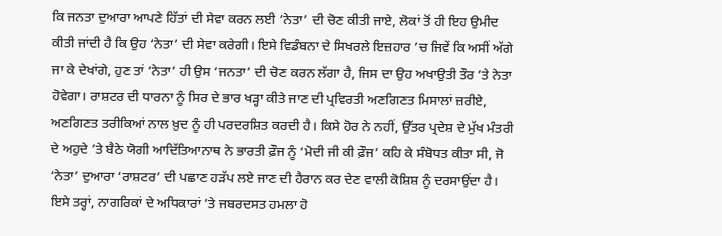ਕਿ ਜਨਤਾ ਦੁਆਰਾ ਆਪਣੇ ਹਿੱਤਾਂ ਦੀ ਸੇਵਾ ਕਰਨ ਲਈ ‘ਨੇਤਾ’ ਦੀ ਚੋਣ ਕੀਤੀ ਜਾਏ, ਲੋਕਾਂ ਤੋਂ ਹੀ ਇਹ ਉਮੀਦ ਕੀਤੀ ਜਾਂਦੀ ਹੈ ਕਿ ਉਹ ‘ਨੇਤਾ’ ਦੀ ਸੇਵਾ ਕਰੇਗੀ। ਇਸੇ ਵਿਡੰਬਨਾ ਦੇ ਸਿਖਰਲੇ ਇਜ਼ਹਾਰ ’ਚ ਜਿਵੇਂ ਕਿ ਅਸੀਂ ਅੱਗੇ ਜਾ ਕੇ ਦੇਖਾਂਗੇ, ਹੁਣ ਤਾਂ ‘ਨੇਤਾ’ ਹੀ ਉਸ ‘ਜਨਤਾ’ ਦੀ ਚੋਣ ਕਰਨ ਲੱਗਾ ਹੈ, ਜਿਸ ਦਾ ਉਹ ਅਖਾਉਤੀ ਤੌਰ ’ਤੇ ਨੇਤਾ ਹੋਵੇਗਾ। ਰਾਸ਼ਟਰ ਦੀ ਧਾਰਨਾ ਨੂੰ ਸਿਰ ਦੇ ਭਾਰ ਖੜ੍ਹਾ ਕੀਤੇ ਜਾਣ ਦੀ ਪ੍ਰਵਿਰਤੀ ਅਣਗਿਣਤ ਮਿਸਾਲਾਂ ਜ਼ਰੀਏ, ਅਣਗਿਣਤ ਤਰੀਕਿਆਂ ਨਾਲ ਖ਼ੁਦ ਨੂੰ ਹੀ ਪਰਦਰਸ਼ਿਤ ਕਰਦੀ ਹੈ। ਕਿਸੇ ਹੋਰ ਨੇ ਨਹੀਂ, ਉੱਤਰ ਪ੍ਰਦੇਸ਼ ਦੇ ਮੁੱਖ ਮੰਤਰੀ ਦੇ ਅਹੁਦੇ ’ਤੇ ਬੈਠੇ ਯੋਗੀ ਆਦਿੱਤਿਆਨਾਥ ਨੇ ਭਾਰਤੀ ਫ਼ੌਜ ਨੂੰ ‘ਮੋਦੀ ਜੀ ਕੀ ਫ਼ੌਜ’ ਕਹਿ ਕੇ ਸੰਬੋਧਤ ਕੀਤਾ ਸੀ, ਜੋ ‘ਨੇਤਾ’ ਦੁਆਰਾ ‘ਰਾਸ਼ਟਰ’ ਦੀ ਪਛਾਣ ਹੜੱਪ ਲਏ ਜਾਣ ਦੀ ਹੈਰਾਨ ਕਰ ਦੇਣ ਵਾਲੀ ਕੋਸ਼ਿਸ਼ ਨੂੰ ਦਰਸਾਉਂਦਾ ਹੈ। ਇਸੇ ਤਰ੍ਹਾਂ, ਨਾਗਰਿਕਾਂ ਦੇ ਅਧਿਕਾਰਾਂ ’ਤੇ ਜਬਰਦਸਤ ਹਮਲਾ ਹੋ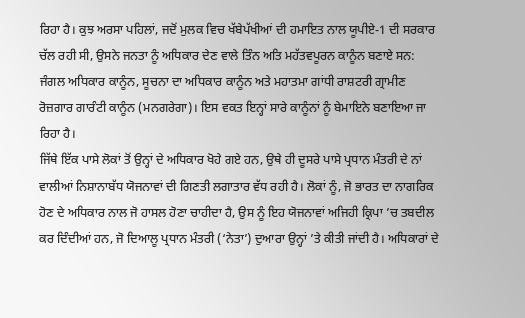ਰਿਹਾ ਹੈ। ਕੁਝ ਅਰਸਾ ਪਹਿਲਾਂ, ਜਦੋਂ ਮੁਲਕ ਵਿਚ ਖੱਬੇਪੱਖੀਆਂ ਦੀ ਹਮਾਇਤ ਨਾਲ ਯੂਪੀਏ-1 ਦੀ ਸਰਕਾਰ ਚੱਲ ਰਹੀ ਸੀ, ਉਸਨੇ ਜਨਤਾ ਨੂੰ ਅਧਿਕਾਰ ਦੇਣ ਵਾਲੇ ਤਿੰਨ ਅਤਿ ਮਹੱਤਵਪੂਰਨ ਕਾਨੂੰਨ ਬਣਾਏ ਸਨ: ਜੰਗਲ ਅਧਿਕਾਰ ਕਾਨੂੰਨ, ਸੂਚਨਾ ਦਾ ਅਧਿਕਾਰ ਕਾਨੂੰਨ ਅਤੇ ਮਹਾਤਮਾ ਗਾਂਧੀ ਰਾਸ਼ਟਰੀ ਗ੍ਰਾਮੀਣ ਰੋਜ਼ਗਾਰ ਗਾਰੰਟੀ ਕਾਨੂੰਨ (ਮਨਗਰੇਗਾ)। ਇਸ ਵਕਤ ਇਨ੍ਹਾਂ ਸਾਰੇ ਕਾਨੂੰਨਾਂ ਨੂੰ ਬੇਮਾਇਨੇ ਬਣਾਇਆ ਜਾ ਰਿਹਾ ਹੈ।
ਜਿੱਥੇ ਇੱਕ ਪਾਸੇ ਲੋਕਾਂ ਤੋਂ ਉਨ੍ਹਾਂ ਦੇ ਅਧਿਕਾਰ ਖੋਹੇ ਗਏ ਹਨ, ਉਥੇ ਹੀ ਦੂਸਰੇ ਪਾਸੇ ਪ੍ਰਧਾਨ ਮੰਤਰੀ ਦੇ ਨਾਂ ਵਾਲੀਆਂ ਨਿਸ਼ਾਨਾਬੱਧ ਯੋਜਨਾਵਾਂ ਦੀ ਗਿਣਤੀ ਲਗਾਤਾਰ ਵੱਧ ਰਹੀ ਹੈ। ਲੋਕਾਂ ਨੂੰ, ਜੋ ਭਾਰਤ ਦਾ ਨਾਗਰਿਕ ਹੋਣ ਦੇ ਅਧਿਕਾਰ ਨਾਲ ਜੋ ਹਾਸਲ ਹੋਣਾ ਚਾਹੀਦਾ ਹੈ, ਉਸ ਨੂੰ ਇਹ ਯੋਜਨਾਵਾਂ ਅਜਿਹੀ ਕ੍ਰਿਪਾ ’ਚ ਤਬਦੀਲ ਕਰ ਦਿੰਦੀਆਂ ਹਨ, ਜੋ ਦਿਆਲੂ ਪ੍ਰਧਾਨ ਮੰਤਰੀ (‘ਨੇਤਾ’) ਦੁਆਰਾ ਉਨ੍ਹਾਂ ’ਤੇ ਕੀਤੀ ਜਾਂਦੀ ਹੈ। ਅਧਿਕਾਰਾਂ ਦੇ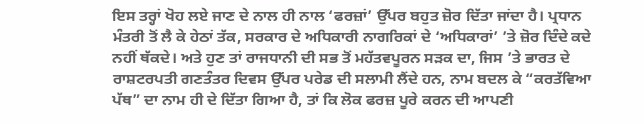ਇਸ ਤਰ੍ਹਾਂ ਖੋਹ ਲਏ ਜਾਣ ਦੇ ਨਾਲ ਹੀ ਨਾਲ ‘ਫਰਜ਼ਾਂ’ ਉੱਪਰ ਬਹੁਤ ਜ਼ੋਰ ਦਿੱਤਾ ਜਾਂਦਾ ਹੈ। ਪ੍ਰਧਾਨ ਮੰਤਰੀ ਤੋਂ ਲੈ ਕੇ ਹੇਠਾਂ ਤੱਕ, ਸਰਕਾਰ ਦੇ ਅਧਿਕਾਰੀ ਨਾਗਰਿਕਾਂ ਦੇ ‘ਅਧਿਕਾਰਾਂ’ ’ਤੇ ਜ਼ੋਰ ਦਿੰਦੇ ਕਦੇ ਨਹੀਂ ਥੱਕਦੇ। ਅਤੇ ਹੁਣ ਤਾਂ ਰਾਜਧਾਨੀ ਦੀ ਸਭ ਤੋਂ ਮਹੱਤਵਪੂਰਨ ਸੜਕ ਦਾ, ਜਿਸ ’ਤੇ ਭਾਰਤ ਦੇ ਰਾਸ਼ਟਰਪਤੀ ਗਣਤੰਤਰ ਦਿਵਸ ਉੱਪਰ ਪਰੇਡ ਦੀ ਸਲਾਮੀ ਲੈਂਦੇ ਹਨ, ਨਾਮ ਬਦਲ ਕੇ “ਕਰਤੱਵਿਆ ਪੱਥ” ਦਾ ਨਾਮ ਹੀ ਦੇ ਦਿੱਤਾ ਗਿਆ ਹੈ, ਤਾਂ ਕਿ ਲੋਕ ਫਰਜ਼ ਪੂਰੇ ਕਰਨ ਦੀ ਆਪਣੀ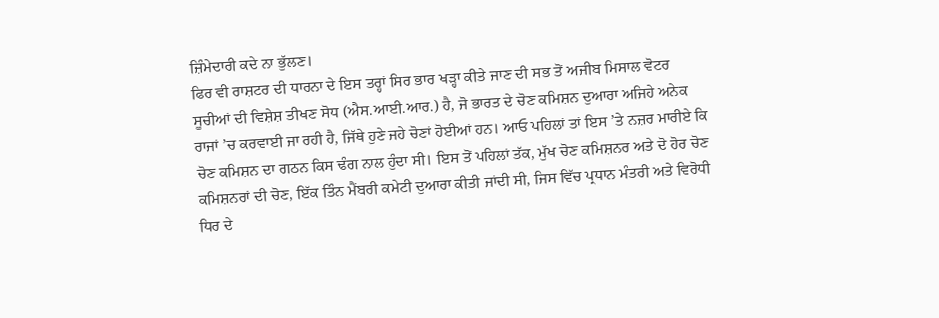ਜ਼ਿੰਮੇਦਾਰੀ ਕਦੇ ਨਾ ਭੁੱਲਣ।
ਫਿਰ ਵੀ ਰਾਸ਼ਟਰ ਦੀ ਧਾਰਨਾ ਦੇ ਇਸ ਤਰ੍ਹਾਂ ਸਿਰ ਭਾਰ ਖੜ੍ਹਾ ਕੀਤੇ ਜਾਣ ਦੀ ਸਭ ਤੋਂ ਅਜੀਬ ਮਿਸਾਲ ਵੋਟਰ ਸੂਚੀਆਂ ਦੀ ਵਿਸ਼ੇਸ਼ ਤੀਖਣ ਸੋਧ (ਐਸ.ਆਈ.ਆਰ.) ਹੈ, ਜੋ ਭਾਰਤ ਦੇ ਚੋਣ ਕਮਿਸ਼ਨ ਦੁਆਰਾ ਅਜਿਹੇ ਅਨੇਕ ਰਾਜਾਂ ’ਚ ਕਰਵਾਈ ਜਾ ਰਹੀ ਹੈ, ਜਿੱਥੇ ਹੁਣੇ ਜਹੇ ਚੋਣਾਂ ਹੋਈਆਂ ਹਨ। ਆਓ ਪਹਿਲਾਂ ਤਾਂ ਇਸ ’ਤੇ ਨਜ਼ਰ ਮਾਰੀਏ ਕਿ ਚੋਣ ਕਮਿਸ਼ਨ ਦਾ ਗਠਨ ਕਿਸ ਢੰਗ ਨਾਲ ਹੁੰਦਾ ਸੀ। ਇਸ ਤੋਂ ਪਹਿਲਾਂ ਤੱਕ, ਮੁੱਖ ਚੋਣ ਕਮਿਸ਼ਨਰ ਅਤੇ ਦੋ ਹੋਰ ਚੋਣ ਕਮਿਸ਼ਨਰਾਂ ਦੀ ਚੋਣ, ਇੱਕ ਤਿੰਨ ਮੈਂਬਰੀ ਕਮੇਟੀ ਦੁਆਰਾ ਕੀਤੀ ਜਾਂਦੀ ਸੀ, ਜਿਸ ਵਿੱਚ ਪ੍ਰਧਾਨ ਮੰਤਰੀ ਅਤੇ ਵਿਰੋਧੀ ਧਿਰ ਦੇ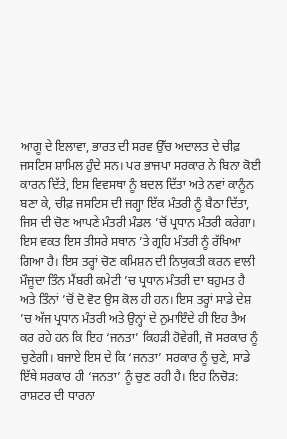ਆਗੂ ਦੇ ਇਲਾਵਾ, ਭਾਰਤ ਦੀ ਸਰਵ ਉੱਚ ਅਦਾਲਤ ਦੇ ਚੀਫ਼ ਜਸਟਿਸ ਸ਼ਾਮਿਲ ਹੁੰਦੇ ਸਨ। ਪਰ ਭਾਜਪਾ ਸਰਕਾਰ ਨੇ ਬਿਨਾ ਕੋਈ ਕਾਰਨ ਦਿੱਤੇ, ਇਸ ਵਿਵਸਥਾ ਨੂੰ ਬਦਲ ਦਿੱਤਾ ਅਤੇ ਨਵਾਂ ਕਾਨੂੰਨ ਬਣਾ ਕੇ, ਚੀਫ਼ ਜਸਟਿਸ ਦੀ ਜਗ੍ਹਾ ਇੱਕ ਮੰਤਰੀ ਨੂੰ ਬੈਠਾ ਦਿੱਤਾ, ਜਿਸ ਦੀ ਚੋਣ ਆਪਣੇ ਮੰਤਰੀ ਮੰਡਲ ’ਚੋਂ ਪ੍ਰਧਾਨ ਮੰਤਰੀ ਕਰੇਗਾ। ਇਸ ਵਕਤ ਇਸ ਤੀਸਰੇ ਸਥਾਨ ’ਤੇ ਗ੍ਰਹਿ ਮੰਤਰੀ ਨੂੰ ਰੱਖਿਆ ਗਿਆ ਹੈ। ਇਸ ਤਰ੍ਹਾਂ ਚੋਣ ਕਮਿਸ਼ਨ ਦੀ ਨਿਯੁਕਤੀ ਕਰਨ ਵਾਲੀ ਮੌਜੂਦਾ ਤਿੰਨ ਮੈਂਬਰੀ ਕਮੇਟੀ ’ਚ ਪ੍ਰਧਾਨ ਮੰਤਰੀ ਦਾ ਬਹੁਮਤ ਹੈ ਅਤੇ ਤਿੰਨਾਂ ’ਚੋਂ ਦੋ ਵੋਟ ਉਸ ਕੋਲ ਹੀ ਹਨ। ਇਸ ਤਰ੍ਹਾਂ ਸਾਡੇ ਦੇਸ਼ ’ਚ ਅੱਜ ਪ੍ਰਧਾਨ ਮੰਤਰੀ ਅਤੇ ਉਨ੍ਹਾਂ ਦੇ ਨੁਮਾਇੰਦੇ ਹੀ ਇਹ ਤੈਅ ਕਰ ਰਹੇ ਹਨ ਕਿ ਇਹ ‘ਜਨਤਾ’ ਕਿਹੜੀ ਹੋਵੇਗੀ, ਜੋ ਸਰਕਾਰ ਨੂੰ ਚੁਣੇਗੀ। ਬਜਾਏ ਇਸ ਦੇ ਕਿ ‘ਜਨਤਾ’ ਸਰਕਾਰ ਨੂੰ ਚੁਣੇ, ਸਾਡੇ ਇੱਥੇ ਸਰਕਾਰ ਹੀ ‘ਜਨਤਾ’ ਨੂੰ ਚੁਣ ਰਹੀ ਹੈ। ਇਹ ਨਿਚੋੜ: ਰਾਸ਼ਟਰ ਦੀ ਧਾਰਨਾ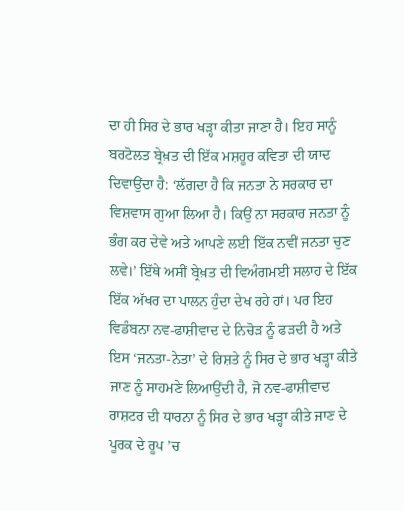ਦਾ ਹੀ ਸਿਰ ਦੇ ਭਾਰ ਖੜ੍ਹਾ ਕੀਤਾ ਜਾਣਾ ਹੈ। ਇਹ ਸਾਨੂੰ ਬਰਟੋਲਤ ਬ੍ਰੇਖ਼ਤ ਦੀ ਇੱਕ ਮਸ਼ਹੂਰ ਕਵਿਤਾ ਦੀ ਯਾਦ ਦਿਵਾਉਂਦਾ ਹੈ: ‘ਲੱਗਦਾ ਹੈ ਕਿ ਜਨਤਾ ਨੇ ਸਰਕਾਰ ਦਾ ਵਿਸ਼ਵਾਸ ਗੁਆ ਲਿਆ ਹੈ। ਕਿਉਂ ਨਾ ਸਰਕਾਰ ਜਨਤਾ ਨੂੰ ਭੰਗ ਕਰ ਦੇਵੇ ਅਤੇ ਆਪਣੇ ਲਈ ਇੱਕ ਨਵੀਂ ਜਨਤਾ ਚੁਣ ਲਵੇ।’ ਇੱਥੇ ਅਸੀਂ ਬ੍ਰੇਖ਼ਤ ਦੀ ਵਿਅੰਗਮਈ ਸਲਾਹ ਦੇ ਇੱਕ ਇੱਕ ਅੱਖਰ ਦਾ ਪਾਲਨ ਹੁੰਦਾ ਦੇਖ ਰਹੇ ਹਾਂ। ਪਰ ਇਹ ਵਿਡੰਬਨਾ ਨਵ-ਫਾਸ਼ੀਵਾਦ ਦੇ ਨਿਚੋੜ ਨੂੰ ਫੜਦੀ ਹੈ ਅਤੇ ਇਸ ‘ਜਨਤਾ-ਨੇਤਾ’ ਦੇ ਰਿਸ਼ਤੇ ਨੂੰ ਸਿਰ ਦੇ ਭਾਰ ਖੜ੍ਹਾ ਕੀਤੇ ਜਾਣ ਨੂੰ ਸਾਹਮਣੇ ਲਿਆਉਂਦੀ ਹੈ, ਜੋ ਨਵ-ਫਾਸ਼ੀਵਾਦ ਰਾਸ਼ਟਰ ਦੀ ਧਾਰਨਾ ਨੂੰ ਸਿਰ ਦੇ ਭਾਰ ਖੜ੍ਹਾ ਕੀਤੇ ਜਾਣ ਦੇ ਪੂਰਕ ਦੇ ਰੂਪ ’ਚ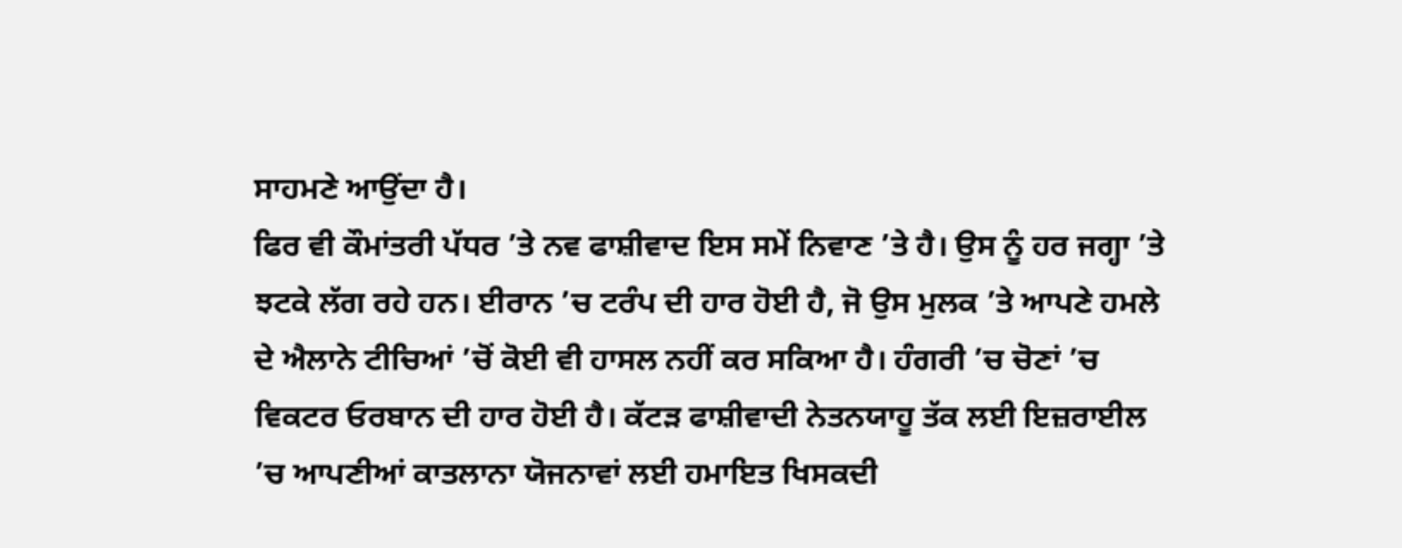ਸਾਹਮਣੇ ਆਉਂਦਾ ਹੈ।
ਫਿਰ ਵੀ ਕੌਮਾਂਤਰੀ ਪੱਧਰ ’ਤੇ ਨਵ ਫਾਸ਼ੀਵਾਦ ਇਸ ਸਮੇਂ ਨਿਵਾਣ ’ਤੇ ਹੈ। ਉਸ ਨੂੰ ਹਰ ਜਗ੍ਹਾ ’ਤੇ ਝਟਕੇ ਲੱਗ ਰਹੇ ਹਨ। ਈਰਾਨ ’ਚ ਟਰੰਪ ਦੀ ਹਾਰ ਹੋਈ ਹੈ, ਜੋ ਉਸ ਮੁਲਕ ’ਤੇ ਆਪਣੇ ਹਮਲੇ ਦੇ ਐਲਾਨੇ ਟੀਚਿਆਂ ’ਚੋਂ ਕੋਈ ਵੀ ਹਾਸਲ ਨਹੀਂ ਕਰ ਸਕਿਆ ਹੈ। ਹੰਗਰੀ ’ਚ ਚੋਣਾਂ ’ਚ ਵਿਕਟਰ ਓਰਬਾਨ ਦੀ ਹਾਰ ਹੋਈ ਹੈ। ਕੱਟੜ ਫਾਸ਼ੀਵਾਦੀ ਨੇਤਨਯਾਹੂ ਤੱਕ ਲਈ ਇਜ਼ਰਾਈਲ ’ਚ ਆਪਣੀਆਂ ਕਾਤਲਾਨਾ ਯੋਜਨਾਵਾਂ ਲਈ ਹਮਾਇਤ ਖਿਸਕਦੀ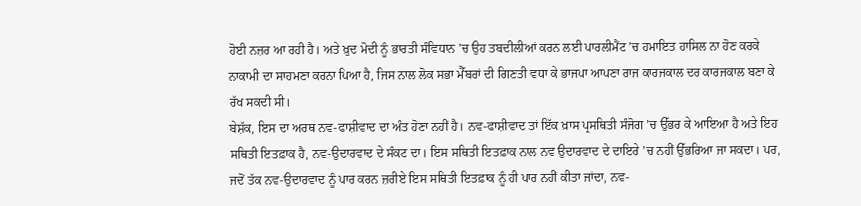ਹੋਈ ਨਜ਼ਰ ਆ ਰਹੀ ਹੈ। ਅਤੇ ਖ਼ੁਦ ਮੋਦੀ ਨੂੰ ਭਾਰਤੀ ਸੰਵਿਧਾਨ ’ਚ ਉਹ ਤਬਦੀਲੀਆਂ ਕਰਨ ਲਈ ਪਾਰਲੀਮੈਂਟ ’ਚ ਹਮਾਇਤ ਹਾਸਿਲ ਨਾ ਹੋਣ ਕਰਕੇ ਨਾਕਾਮੀ ਦਾ ਸਾਹਮਣਾ ਕਰਨਾ ਪਿਆ ਹੈ, ਜਿਸ ਨਾਲ ਲੋਕ ਸਭਾ ਮੈੱਬਰਾਂ ਦੀ ਗਿਣਤੀ ਵਧਾ ਕੇ ਭਾਜਪਾ ਆਪਣਾ ਰਾਜ ਕਾਰਜਕਾਲ ਦਰ ਕਾਰਜਕਾਲ ਬਣਾ ਕੇ ਰੱਖ ਸਕਦੀ ਸੀ।
ਬੇਸ਼ੱਕ, ਇਸ ਦਾ ਅਰਥ ਨਵ-ਫਾਸ਼ੀਵਾਦ ਦਾ ਅੰਤ ਹੋਣਾ ਨਹੀਂ ਹੈ। ਨਵ-ਫਾਸ਼ੀਵਾਦ ਤਾਂ ਇੱਕ ਖ਼ਾਸ ਪ੍ਰਸਥਿਤੀ ਸੰਜੋਗ ’ਚ ਉੱਭਰ ਕੇ ਆਇਆ ਹੈ ਅਤੇ ਇਹ ਸਥਿਤੀ ਇਤਫ਼ਾਕ ਹੈ, ਨਵ-ਉਦਾਰਵਾਦ ਦੇ ਸੰਕਟ ਦਾ। ਇਸ ਸਥਿਤੀ ਇਤਫ਼ਾਕ ਨਾਲ ਨਵ ਉਦਾਰਵਾਦ ਦੇ ਦਾਇਰੇ ’ਚ ਨਹੀਂ ਉੱਭਰਿਆ ਜਾ ਸਕਦਾ। ਪਰ, ਜਦੋਂ ਤੱਕ ਨਵ-ਉਦਾਰਵਾਦ ਨੂੰ ਪਾਰ ਕਰਨ ਜ਼ਰੀਏ ਇਸ ਸਥਿਤੀ ਇਤਫ਼ਾਕ ਨੂੰ ਹੀ ਪਾਰ ਨਹੀਂ ਕੀਤਾ ਜਾਂਦਾ, ਨਵ-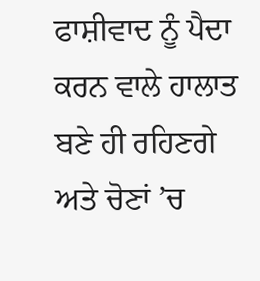ਫਾਸ਼ੀਵਾਦ ਨੂੰ ਪੈਦਾ ਕਰਨ ਵਾਲੇ ਹਾਲਾਤ ਬਣੇ ਹੀ ਰਹਿਣਗੇ ਅਤੇ ਚੋਣਾਂ ’ਚ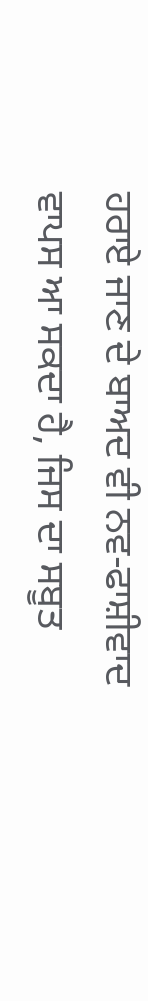ਹਰਾਏ ਜਾਣ ਦੇ ਬਾਅਦ ਵੀ ਨਵ-ਫਾਸ਼ੀਵਾਦ ਵਾਪਸ ਆ ਸਕਦਾ ਹੈ, ਜਿਸ ਦਾ ਸਬੂਤ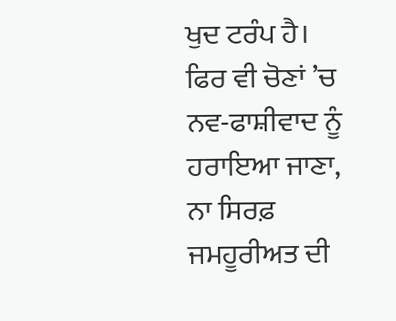ਖੁਦ ਟਰੰਪ ਹੈ। ਫਿਰ ਵੀ ਚੋਣਾਂ ’ਚ ਨਵ-ਫਾਸ਼ੀਵਾਦ ਨੂੰ ਹਰਾਇਆ ਜਾਣਾ, ਨਾ ਸਿਰਫ਼ ਜਮਹੂਰੀਅਤ ਦੀ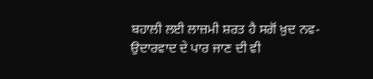ਬਹਾਲੀ ਲਈ ਲਾਜ਼ਮੀ ਸ਼ਰਤ ਹੈ ਸਗੋਂ ਖ਼ੁਦ ਨਵ-ਉਦਾਰਵਾਦ ਦੇ ਪਾਰ ਜਾਣ ਦੀ ਵੀ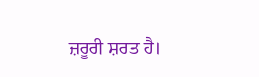ਜ਼ਰੂਰੀ ਸ਼ਰਤ ਹੈ।